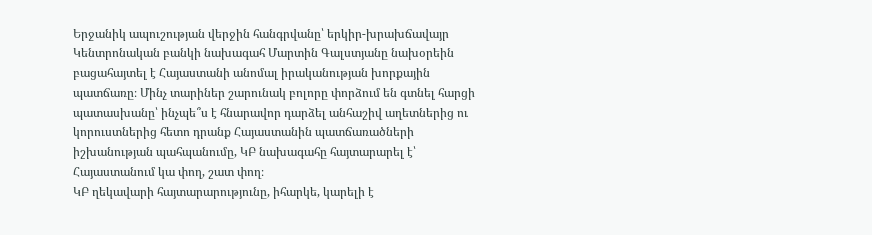Երջանիկ ապուշության վերջին հանգրվանը՝ երկիր-խրախճավայր
Կենտրոնական բանկի նախագահ Մարտին Գալստյանը նախօրեին բացահայտել է Հայաստանի անոմալ իրականության խորքային պատճառը։ Մինչ տարիներ շարունակ բոլորը փորձում են գտնել հարցի պատասխանը՝ ինչպե՞ս է հնարավոր դարձել անհաշիվ աղետներից ու կորուստներից հետո դրանք Հայաստանին պատճառածների իշխանության պահպանումը, ԿԲ նախագահը հայտարարել է՝ Հայաստանում կա փող, շատ փող։
ԿԲ ղեկավարի հայտարարությունը, իհարկե, կարելի է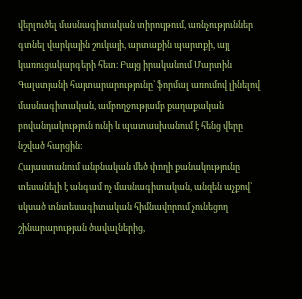վերլուծել մասնագիտական տիրույթում, առնչություններ գտնել վարկային շուկայի, արտաքին պարտքի, այլ կառուցակարգերի հետ։ Բայց իրականում Մարտին Գալստյանի հայտարարությունը՝ ֆորմալ առումով լինելով մասնագիտական, ամբողջությամբ քաղաքական բովանդակություն ունի և պատասխանում է հենց վերը նշված հարցին։
Հայաստանում անբնական մեծ փողի քանակությունը տեսանելի է անգամ ոչ մասնագիտական, անզեն աչքով՝ սկսած տնտեսագիտական հիմնավորում չունեցող շինարարության ծավալներից,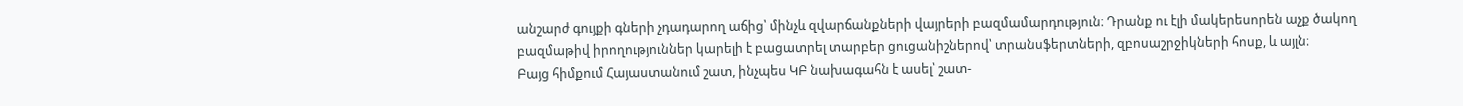անշարժ գույքի գների չդադարող աճից՝ մինչև զվարճանքների վայրերի բազմամարդություն։ Դրանք ու էլի մակերեսորեն աչք ծակող բազմաթիվ իրողություններ կարելի է բացատրել տարբեր ցուցանիշներով՝ տրանսֆերտների, զբոսաշրջիկների հոսք, և այլն։
Բայց հիմքում Հայաստանում շատ, ինչպես ԿԲ նախագահն է ասել՝ շատ-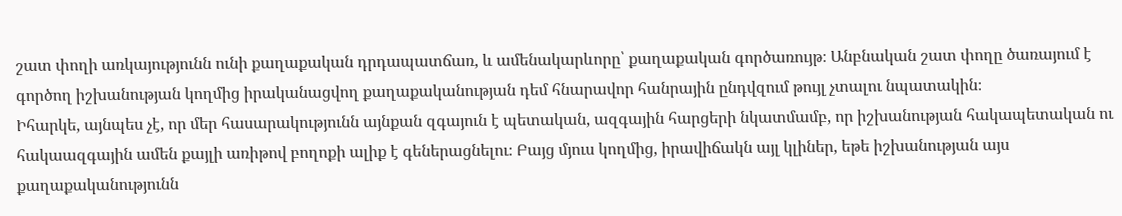շատ փողի առկայությունն ունի քաղաքական դրդապատճառ, և ամենակարևորը՝ քաղաքական գործառույթ։ Անբնական շատ փողը ծառայում է գործող իշխանության կողմից իրականացվող քաղաքականության դեմ հնարավոր հանրային ընդվզում թույլ չտալու նպատակին։
Իհարկե, այնպես չէ, որ մեր հասարակությունն այնքան զգայուն է պետական, ազգային հարցերի նկատմամբ, որ իշխանության հակապետական ու հակաազգային ամեն քայլի առիթով բողոքի ալիք է գեներացնելու։ Բայց մյուս կողմից, իրավիճակն այլ կլիներ, եթե իշխանության այս քաղաքականությունն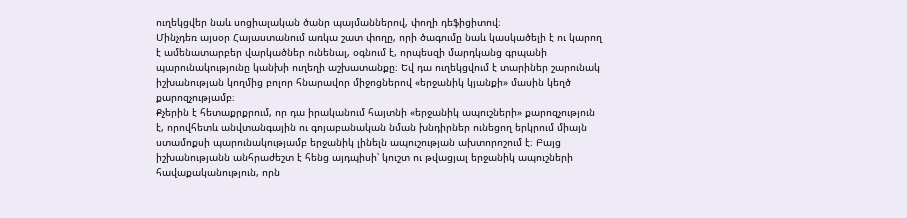ուղեկցվեր նաև սոցիալական ծանր պայմաններով, փողի դեֆիցիտով։
Մինչդեռ այսօր Հայաստանում առկա շատ փողը, որի ծագումը նաև կասկածելի է ու կարող է ամենատարբեր վարկածներ ունենալ, օգնում է, որպեսզի մարդկանց գրպանի պարունակությունը կանխի ուղեղի աշխատանքը։ Եվ դա ուղեկցվում է տարիներ շարունակ իշխանության կողմից բոլոր հնարավոր միջոցներով «երջանիկ կյանքի» մասին կեղծ քարոզչությամբ։
Քչերին է հետաքրքրում, որ դա իրականում հայտնի «երջանիկ ապուշների» քարոզչություն է, որովհետև անվտանգային ու գոյաբանական նման խնդիրներ ունեցող երկրում միայն ստամոքսի պարունակությամբ երջանիկ լինելն ապուշության ախտորոշում է։ Բայց իշխանությանն անհրաժեշտ է հենց այդպիսի՝ կուշտ ու թվացյալ երջանիկ ապուշների հավաքականություն, որն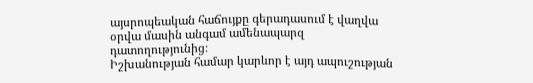այսրոպեական հաճույքը գերադասում է վաղվա օրվա մասին անգամ ամենապարզ դատողությունից։
Իշխանության համար կարևոր է այդ ապուշության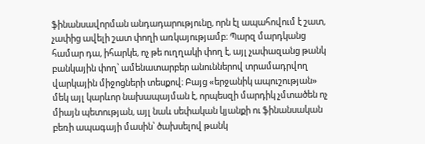ֆինանսավորման անդադարությունը, որն էլ ապահովում է շատ, չափից ավելի շատ փողի առկայությամբ։ Պարզ մարդկանց համար դա, իհարկե, ոչ թե ուղղակի փող է, այլ չափազանց թանկ բանկային փող՝ ամենատարբեր անուններով տրամադրվող վարկային միջոցների տեսքով։ Բայց «երջանիկ ապուշության» մեկ այլ կարևոր նախապայման է, որպեսզի մարդիկ չմտածեն ոչ միայն պետության, այլ նաև սեփական կյանքի ու ֆինանսական բեռի ապագայի մասին՝ ծախսելով թանկ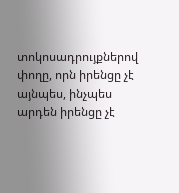տոկոսադրույքներով փողը, որն իրենցը չէ այնպես, ինչպես արդեն իրենցը չէ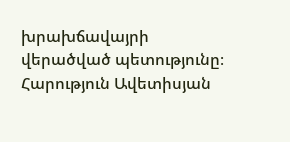խրախճավայրի վերածված պետությունը։
Հարություն Ավետիսյան